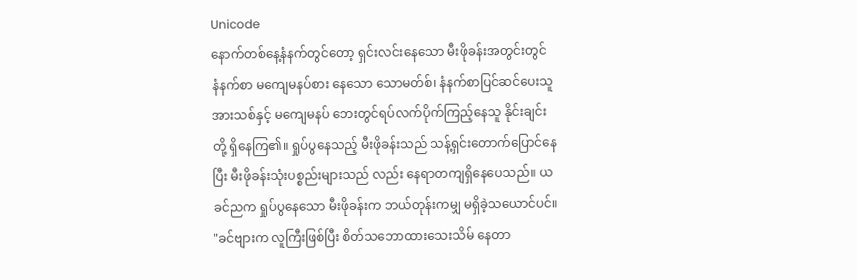Unicode
နောက်တစ်နေ့နံနက်တွင်တော့ ရှင်းလင်းနေသော မီးဖိုခန်းအတွင်းတွင် နံနက်စာ မကျေမနပ်စား နေသော သောမတ်စ်၊ နံနက်စာပြင်ဆင်ပေးသူ အားသစ်နှင့် မကျေမနပ် ဘေးတွင်ရပ်လက်ပိုက်ကြည့်နေသူ နိုင်းချင်းတို့ ရှိနေကြ၏။ ရှုပ်ပွနေသည့် မီးဖိုခန်းသည် သန့်ရှင်းတောက်ပြောင်နေပြီး မီးဖိုခန်းသုံးပစ္စည်းများသည် လည်း နေရာတကျရှိနေပေသည်။ ယခင်ညက ရှုပ်ပွနေသော မီးဖိုခန်းက ဘယ်တုန်းကမျှ မရှိခဲ့သယောင်ပင်။
"ခင်ဗျားက လူကြီးဖြစ်ပြီး စိတ်သဘောထားသေးသိမ် နေတာ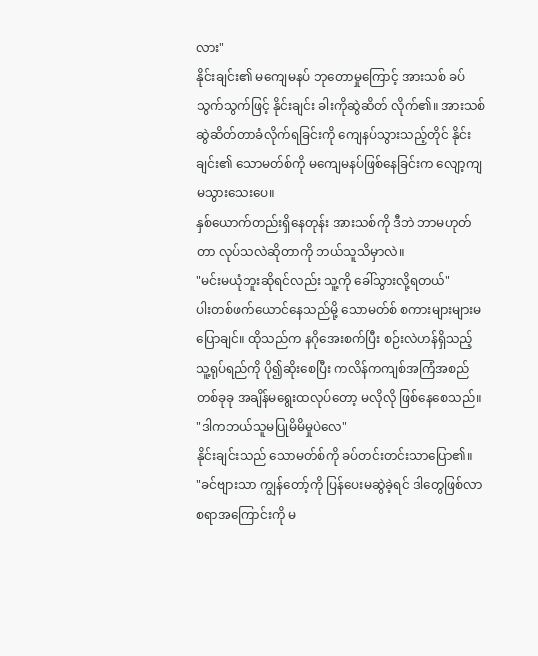လား"
နိုင်းချင်း၏ မကျေမနပ် ဘုတောမှုကြောင့် အားသစ် ခပ်သွက်သွက်ဖြင့် နိုင်းချင်း ခါးကိုဆွဲဆိတ် လိုက်၏။ အားသစ်ဆွဲဆိတ်တာခံလိုက်ရခြင်းကို ကျေနပ်သွားသည့်တိုင် နိုင်းချင်း၏ သောမတ်စ်ကို မကျေမနပ်ဖြစ်နေခြင်းက လျော့ကျမသွားသေးပေ။
နှစ်ယောက်တည်းရှိနေတုန်း အားသစ်ကို ဒီဘဲ ဘာမဟုတ်တာ လုပ်သလဲဆိုတာကို ဘယ်သူသိမှာလဲ။
"မင်းမယုံဘူးဆိုရင်လည်း သူ့ကို ခေါ်သွားလို့ရတယ်"
ပါးတစ်ဖက်ယောင်နေသည်မို့ သောမတ်စ် စကားများများမပြောချင်။ ထိုသည်က နဂိုအေးစက်ပြီး စဉ်းလဲဟန်ရှိသည့် သူ့ရုပ်ရည်ကို ပို၍ဆိုးစေပြီး ကလိန်ကကျစ်အကြံအစည်တစ်ခုခု အချိန်မရွေးထလုပ်တော့ မလိုလို ဖြစ်နေစေသည်။
"ဒါကဘယ်သူမပြုမိမိမှုပဲလေ"
နိုင်းချင်းသည် သောမတ်စ်ကို ခပ်တင်းတင်းသာပြော၏။
"ခင်ဗျားသာ ကျွန်တော့်ကို ပြန်ပေးမဆွဲခဲ့ရင် ဒါတွေဖြစ်လာစရာအကြောင်းကို မ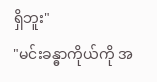ရှိဘူး"
"မင်းခန္ဓာကိုယ်ကို အ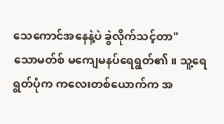သေကောင်အနေနဲ့ပဲ ခွဲလိုက်သင့်တာ"
သောမတ်စ် မကျေမနပ်ရေရွတ်၏။ သူ့ရေရွတ်ပုံက ကလေးတစ်ယောက်က အ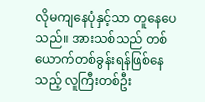လိုမကျနေပုံနှင့်သာ တူနေပေသည်။ အားသစ်သည် တစ်ယောက်တစ်ခွန်းရန်ဖြစ်နေသည့် လူကြီးတစ်ဦး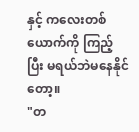နှင့် ကလေးတစ်ယောက်ကို ကြည့်ပြီး မရယ်ဘဲမနေနိုင်တော့။
"တ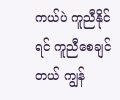ကယ်ပဲ ကူညီနိုင်ရင် ကူညီစေချင်တယ် ကျွန်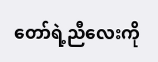တော်ရဲ့ညီလေးကို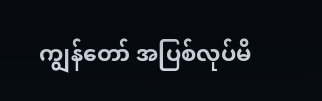ကျွန်တော် အပြစ်လုပ်မိ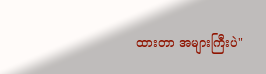ထားတာ အများကြီးပဲ"